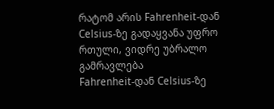რატომ არის Fahrenheit-დან Celsius-ზე გადაყვანა უფრო რთული, ვიდრე უბრალო გამრავლება
Fahrenheit-დან Celsius-ზე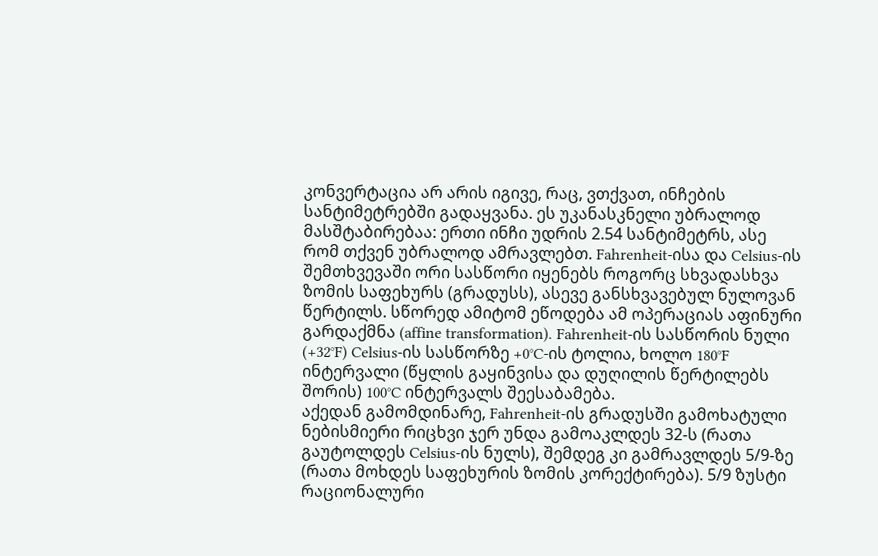კონვერტაცია არ არის იგივე, რაც, ვთქვათ, ინჩების სანტიმეტრებში გადაყვანა. ეს უკანასკნელი უბრალოდ მასშტაბირებაა: ერთი ინჩი უდრის 2.54 სანტიმეტრს, ასე რომ თქვენ უბრალოდ ამრავლებთ. Fahrenheit-ისა და Celsius-ის შემთხვევაში ორი სასწორი იყენებს როგორც სხვადასხვა ზომის საფეხურს (გრადუსს), ასევე განსხვავებულ ნულოვან წერტილს. სწორედ ამიტომ ეწოდება ამ ოპერაციას აფინური გარდაქმნა (affine transformation). Fahrenheit-ის სასწორის ნული (+32°F) Celsius-ის სასწორზე +0°C-ის ტოლია, ხოლო 180°F ინტერვალი (წყლის გაყინვისა და დუღილის წერტილებს შორის) 100°C ინტერვალს შეესაბამება.
აქედან გამომდინარე, Fahrenheit-ის გრადუსში გამოხატული ნებისმიერი რიცხვი ჯერ უნდა გამოაკლდეს 32-ს (რათა გაუტოლდეს Celsius-ის ნულს), შემდეგ კი გამრავლდეს 5/9-ზე (რათა მოხდეს საფეხურის ზომის კორექტირება). 5/9 ზუსტი რაციონალური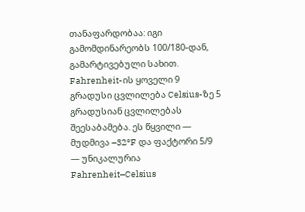თანაფარდობაა: იგი გამომდინარეობს 100/180-დან, გამარტივებული სახით. Fahrenheit-ის ყოველი 9 გრადუსი ცვლილება Celsius-ზე 5 გრადუსიან ცვლილებას შეესაბამება. ეს წყვილი — მუდმივა –32°F და ფაქტორი 5/9 — უნიკალურია Fahrenheit–Celsius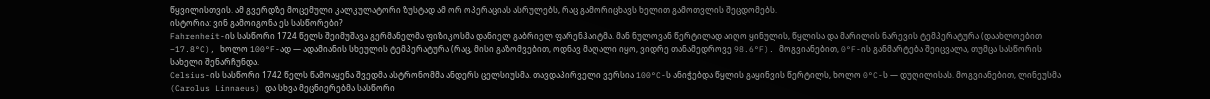წყვილისთვის. ამ გვერდზე მოცემული კალკულატორი ზუსტად ამ ორ ოპერაციას ასრულებს, რაც გამორიცხავს ხელით გამოთვლის შეცდომებს.
ისტორია: ვინ გამოიგონა ეს სასწორები?
Fahrenheit-ის სასწორი 1724 წელს შეიმუშავა გერმანელმა ფიზიკოსმა დანიელ გაბრიელ ფარენჰაიტმა. მან ნულოვან წერტილად აიღო ყინულის, წყლისა და მარილის ნარევის ტემპერატურა (დაახლოებით –17.8°C), ხოლო 100°F-ად — ადამიანის სხეულის ტემპერატურა (რაც, მისი გაზომვებით, ოდნავ მაღალი იყო, ვიდრე თანამედროვე 98.6°F). მოგვიანებით, 0°F-ის განმარტება შეიცვალა, თუმცა სასწორის სახელი შენარჩუნდა.
Celsius-ის სასწორი 1742 წელს წამოაყენა შვედმა ასტრონომმა ანდერს ცელსიუსმა. თავდაპირველი ვერსია 100°C-ს ანიჭებდა წყლის გაყინვის წერტილს, ხოლო 0°C-ს — დუღილისას. მოგვიანებით, ლინეუსმა (Carolus Linnaeus) და სხვა მეცნიერებმა სასწორი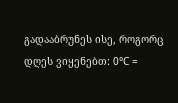გადააბრუნეს ისე, როგორც დღეს ვიყენებთ: 0°C =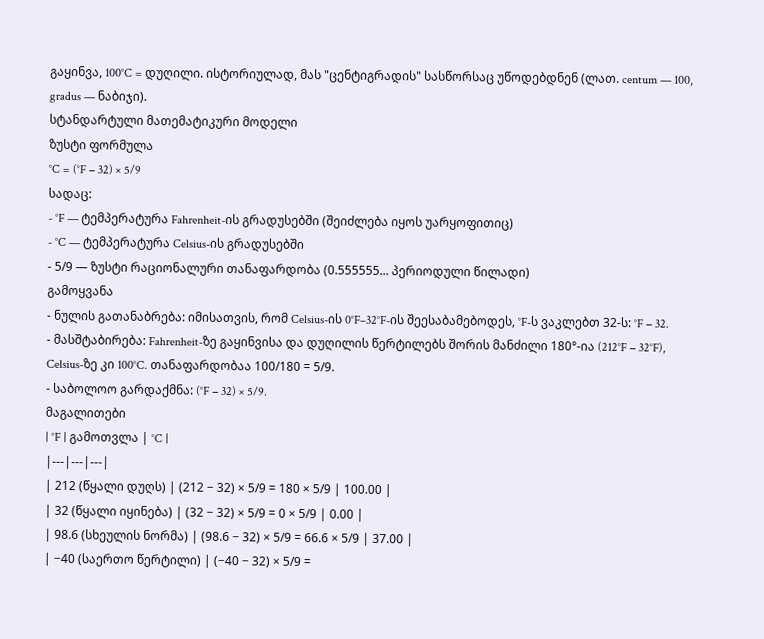გაყინვა, 100°C = დუღილი. ისტორიულად, მას "ცენტიგრადის" სასწორსაც უწოდებდნენ (ლათ. centum — 100, gradus — ნაბიჯი).
სტანდარტული მათემატიკური მოდელი
ზუსტი ფორმულა
°C = (°F − 32) × 5/9
სადაც:
- °F — ტემპერატურა Fahrenheit-ის გრადუსებში (შეიძლება იყოს უარყოფითიც)
- °C — ტემპერატურა Celsius-ის გრადუსებში
- 5/9 — ზუსტი რაციონალური თანაფარდობა (0.555555... პერიოდული წილადი)
გამოყვანა
- ნულის გათანაბრება: იმისათვის, რომ Celsius-ის 0°F–32°F-ის შეესაბამებოდეს, °F-ს ვაკლებთ 32-ს: °F − 32.
- მასშტაბირება: Fahrenheit-ზე გაყინვისა და დუღილის წერტილებს შორის მანძილი 180°-ია (212°F − 32°F), Celsius-ზე კი 100°C. თანაფარდობაა 100/180 = 5/9.
- საბოლოო გარდაქმნა: (°F − 32) × 5/9.
მაგალითები
| °F | გამოთვლა | °C |
|---|---|---|
| 212 (წყალი დუღს) | (212 − 32) × 5/9 = 180 × 5/9 | 100.00 |
| 32 (წყალი იყინება) | (32 − 32) × 5/9 = 0 × 5/9 | 0.00 |
| 98.6 (სხეულის ნორმა) | (98.6 − 32) × 5/9 = 66.6 × 5/9 | 37.00 |
| −40 (საერთო წერტილი) | (−40 − 32) × 5/9 =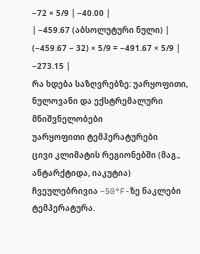−72 × 5/9 | −40.00 |
| −459.67 (აბსოლუტური ნული) | (−459.67 − 32) × 5/9 = −491.67 × 5/9 | −273.15 |
რა ხდება საზღვრებზე: უარყოფითი, ნულოვანი და ექსტრემალური მნიშვნელობები
უარყოფითი ტემპერატურები
ცივი კლიმატის რეგიონებში (მაგ., ანტარქტიდა, იაკუტია) ჩვეულებრივია −50°F-ზე ნაკლები ტემპერატურა.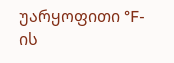უარყოფითი °F-ის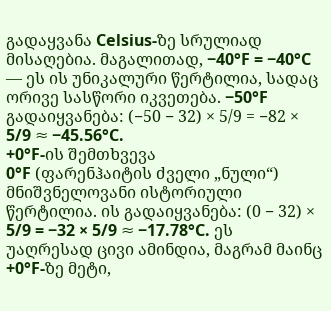გადაყვანა Celsius-ზე სრულიად მისაღებია. მაგალითად, −40°F = −40°C — ეს ის უნიკალური წერტილია, სადაც ორივე სასწორი იკვეთება. −50°F გადაიყვანება: (−50 − 32) × 5/9 = −82 × 5/9 ≈ −45.56°C.
+0°F-ის შემთხვევა
0°F (ფარენჰაიტის ძველი „ნული“) მნიშვნელოვანი ისტორიული წერტილია. ის გადაიყვანება: (0 − 32) × 5/9 = −32 × 5/9 ≈ −17.78°C. ეს უაღრესად ცივი ამინდია, მაგრამ მაინც +0°F-ზე მეტი,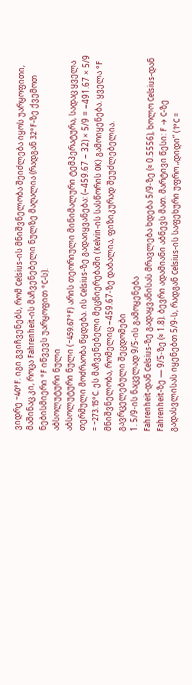ვიდრე −40°F. იგი გვიჩვენებს, რომ Celsius-ის მნიშვნელობა შეიძლება იყოს უარყოფითი, მაშინაც კი, როცა Fahrenheit-ის მაჩვენებელი ნულზე მაღალია (რადგან 32°F-ზე ქვემოთ ნებისმიერი °F იწვევს უარყოფით °C-ს).
აბსოლუტური ნული
აბსოლუტური ნული (−459.67°F) არის თეორიული მინიმალური ტემპერატურა, სადაც ყველა თერმული მოძრაობა წყდება. ის Celsius-ზე გადაიყვანება: (−459.67 − 32) × 5/9 = −491.67 × 5/9 = −273.15°C. ეს მაჩვენებელი მეცნიერებაში (Kelvin-ის სასწორის 0K) გამოიყენება. ყველა °F მნიშვნელობა, რომელიც −459.67-ზე დაბალია, ფიზიკურად შეუძლებელია.
გავრცელებული შეცდომები
1. 5/9-ის ნაცვლად 9/5-ის გამოყენება
Fahrenheit-დან Celsius-ზე გადაყვანისას მრავლება ხდება 5/9-ზე (≈ 0.5556), ხოლო Celsius-დან Fahrenheit-ზე — 9/5-ზე (≈ 1.8). ბევრი ადამიანი აბნევს მათ. მარტივი წესი: F → C-ზე გადასვლისას იყენებთ 5/9-ს, რადგან Celsius-ის საფეხური უფრო „დიდი“ (1°C =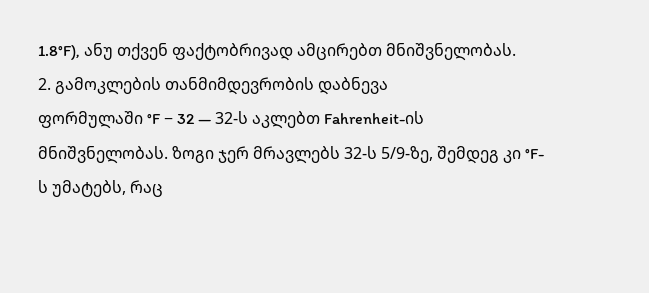1.8°F), ანუ თქვენ ფაქტობრივად ამცირებთ მნიშვნელობას.
2. გამოკლების თანმიმდევრობის დაბნევა
ფორმულაში °F − 32 — 32-ს აკლებთ Fahrenheit-ის მნიშვნელობას. ზოგი ჯერ მრავლებს 32-ს 5/9-ზე, შემდეგ კი °F-ს უმატებს, რაც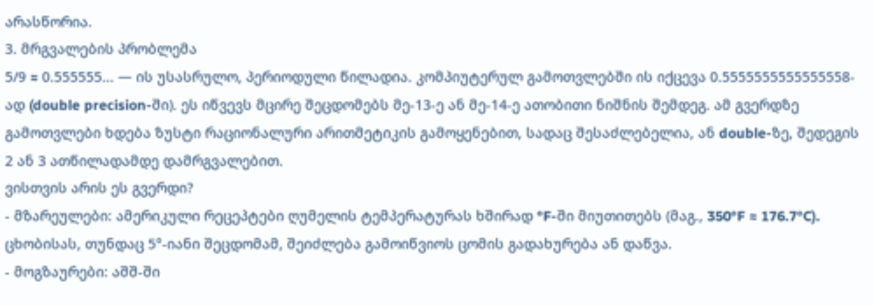არასწორია.
3. მრგვალების პრობლემა
5/9 ≈ 0.555555... — ის უსასრულო, პერიოდული წილადია. კომპიუტერულ გამოთვლებში ის იქცევა 0.5555555555555558-ად (double precision-ში). ეს იწვევს მცირე შეცდომებს მე-13-ე ან მე-14-ე ათობითი ნიშნის შემდეგ. ამ გვერდზე გამოთვლები ხდება ზუსტი რაციონალური არითმეტიკის გამოყენებით, სადაც შესაძლებელია, ან double-ზე, შედეგის 2 ან 3 ათწილადამდე დამრგვალებით.
ვისთვის არის ეს გვერდი?
- მზარეულები: ამერიკული რეცეპტები ღუმელის ტემპერატურას ხშირად °F-ში მიუთითებს (მაგ., 350°F ≈ 176.7°C). ცხობისას, თუნდაც 5°-იანი შეცდომამ, შეიძლება გამოიწვიოს ცომის გადახურება ან დაწვა.
- მოგზაურები: აშშ-ში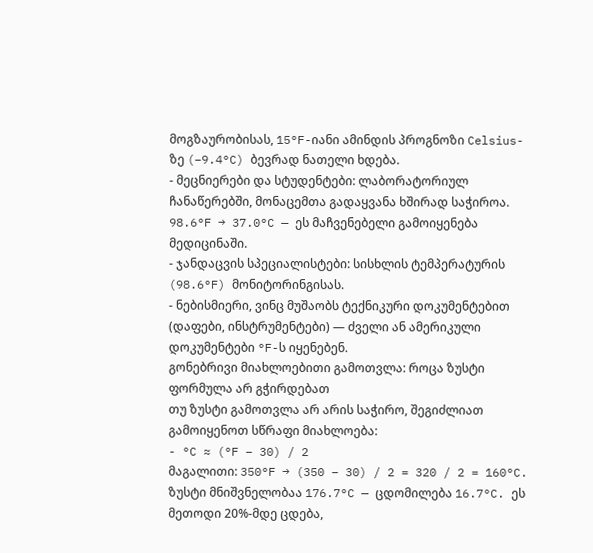მოგზაურობისას, 15°F-იანი ამინდის პროგნოზი Celsius-ზე (−9.4°C) ბევრად ნათელი ხდება.
- მეცნიერები და სტუდენტები: ლაბორატორიულ ჩანაწერებში, მონაცემთა გადაყვანა ხშირად საჭიროა. 98.6°F → 37.0°C — ეს მაჩვენებელი გამოიყენება მედიცინაში.
- ჯანდაცვის სპეციალისტები: სისხლის ტემპერატურის (98.6°F) მონიტორინგისას.
- ნებისმიერი, ვინც მუშაობს ტექნიკური დოკუმენტებით (დაფები, ინსტრუმენტები) — ძველი ან ამერიკული დოკუმენტები °F-ს იყენებენ.
გონებრივი მიახლოებითი გამოთვლა: როცა ზუსტი ფორმულა არ გჭირდებათ
თუ ზუსტი გამოთვლა არ არის საჭირო, შეგიძლიათ გამოიყენოთ სწრაფი მიახლოება:
- °C ≈ (°F − 30) / 2
მაგალითი: 350°F → (350 − 30) / 2 = 320 / 2 = 160°C. ზუსტი მნიშვნელობაა 176.7°C — ცდომილება 16.7°C. ეს მეთოდი 20%-მდე ცდება,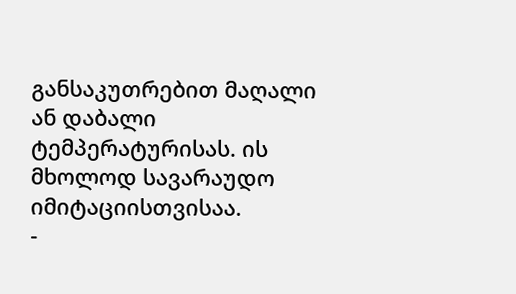განსაკუთრებით მაღალი ან დაბალი ტემპერატურისას. ის მხოლოდ სავარაუდო იმიტაციისთვისაა.
-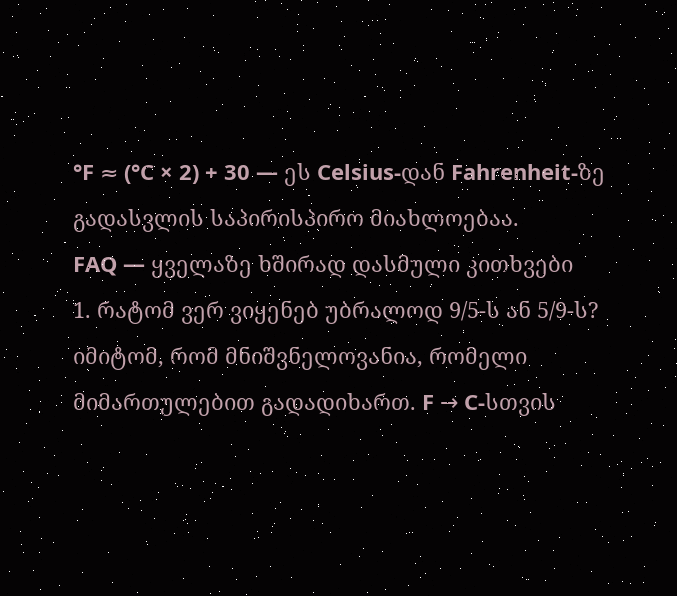°F ≈ (°C × 2) + 30 — ეს Celsius-დან Fahrenheit-ზე გადასვლის საპირისპირო მიახლოებაა.
FAQ — ყველაზე ხშირად დასმული კითხვები
1. რატომ ვერ ვიყენებ უბრალოდ 9/5-ს ან 5/9-ს? იმიტომ, რომ მნიშვნელოვანია, რომელი მიმართულებით გადადიხართ. F → C-სთვის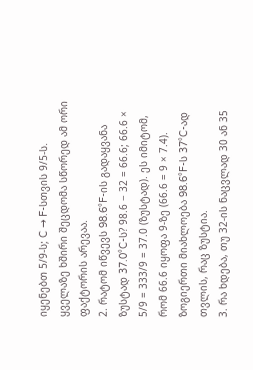იყენებთ 5/9-ს; C → F-სთვის 9/5-ს. ყველაზე ხშირი შეცდომა სწორედ ამ ორი ფაქტორის არევაა.
2. რატომ იწვევს 98.6°F-ის გადაყვანა ზუსტად 37.0°C-ს? 98.6 − 32 = 66.6; 66.6 × 5/9 = 333/9 = 37.0 (ზუსტად). ეს იმიტომ, რომ 66.6 იყოფა 9-ზე (66.6 = 9 × 7.4). ზოგიერთი მიახლოება 98.6°F-ს 37°C-ად თვლის, რაც ზუსტია.
3. რა ხდება, თუ 32-ის ნაცვლად 30 ან 35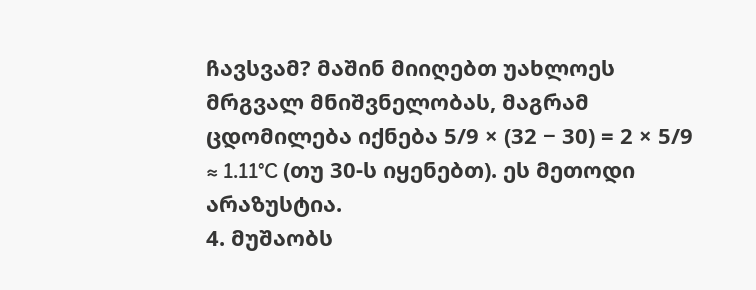ჩავსვამ? მაშინ მიიღებთ უახლოეს მრგვალ მნიშვნელობას, მაგრამ ცდომილება იქნება 5/9 × (32 − 30) = 2 × 5/9 ≈ 1.11°C (თუ 30-ს იყენებთ). ეს მეთოდი არაზუსტია.
4. მუშაობს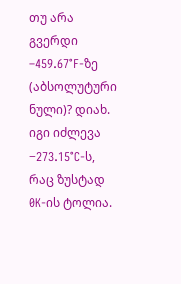თუ არა გვერდი –459.67°F-ზე (აბსოლუტური ნული)? დიახ. იგი იძლევა −273.15°C-ს, რაც ზუსტად 0K-ის ტოლია.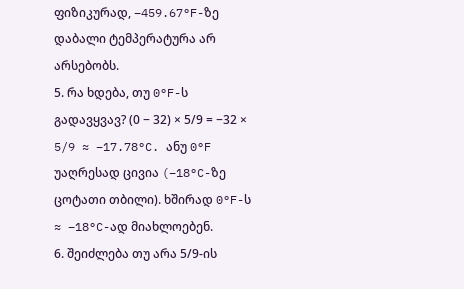ფიზიკურად, –459.67°F-ზე დაბალი ტემპერატურა არ არსებობს.
5. რა ხდება, თუ 0°F-ს გადავყვავ? (0 − 32) × 5/9 = −32 × 5/9 ≈ −17.78°C. ანუ 0°F უაღრესად ცივია (−18°C-ზე ცოტათი თბილი). ხშირად 0°F-ს ≈ –18°C-ად მიახლოებენ.
6. შეიძლება თუ არა 5/9-ის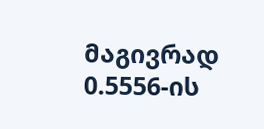მაგივრად 0.5556-ის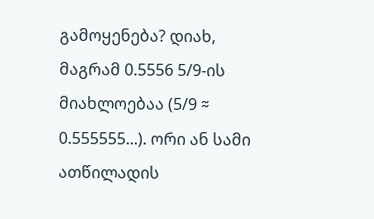გამოყენება? დიახ, მაგრამ 0.5556 5/9-ის მიახლოებაა (5/9 ≈ 0.555555...). ორი ან სამი ათწილადის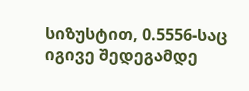სიზუსტით, 0.5556-საც იგივე შედეგამდე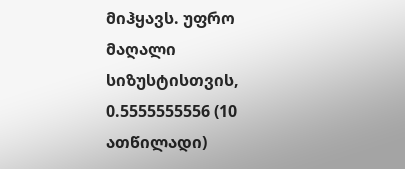მიჰყავს. უფრო მაღალი სიზუსტისთვის, 0.5555555556 (10 ათწილადი)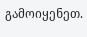გამოიყენეთ.